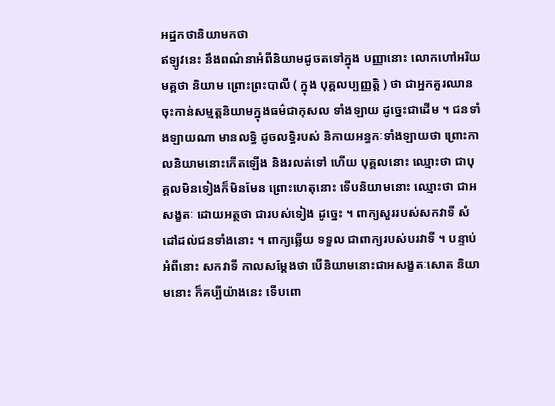អដ្ឋកថានិយាមកថា
ឥឡូវនេះ នឹងពណ៌នាអំពីនិយាមដូចតទៅក្នុង បញ្ញានោះ លោកហៅអរិយមគ្គថា និយាម ព្រោះព្រះបាលី ( ក្នុង បុគ្គលប្បញ្ញត្តិ ) ថា ជាអ្នកគួរឈានចុះកាន់សម្មត្តនិយាមក្នុងធម៌ជាកុសល ទាំងឡាយ ដូច្នេះជាដើម ។ ជនទាំងឡាយណា មានលទ្ធិ ដូចលទ្ធិរបស់ និកាយអន្ធកៈទាំងឡាយថា ព្រោះកាលនិយាមនោះកើតឡើង និងរលត់ទៅ ហើយ បុគ្គលនោះ ឈ្មោះថា ជាបុគ្គលមិនទៀងក៏មិនមែន ព្រោះហេតុនោះ ទើបនិយាមនោះ ឈ្មោះថា ជាអសង្ខតៈ ដោយអត្ថថា ជារបស់ទៀង ដូច្នេះ ។ ពាក្យសួររបស់សកវាទី សំដៅដល់ជនទាំងនោះ ។ ពាក្យឆ្លើយ ទទួល ជាពាក្យរបស់បរវាទី ។ បន្ទាប់អំពីនោះ សកវាទី កាលសម្តែងថា បើនិយាមនោះជាអសង្ខតៈសោត និយាមនោះ ក៏គប្បីយ៉ាងនេះ ទើបពោ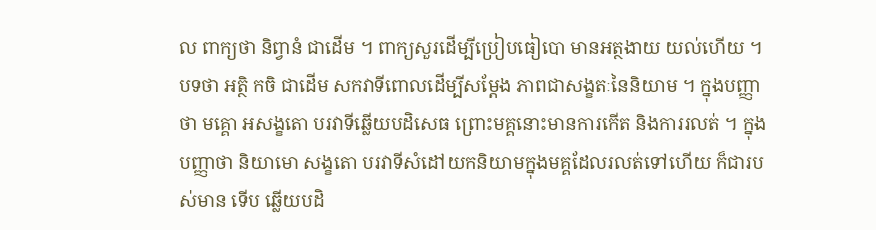ល ពាក្យថា និព្វានំ ជាដើម ។ ពាក្យសួរដើម្បីប្រៀបធៀបោ មានអត្ថងាយ យល់ហើយ ។ បទថា អត្ថិ កចិ ជាដើម សកវាទីពោលដើម្បីសម្តែង ភាពជាសង្ខតៈនៃនិយាម ។ ក្នុងបញ្ញាថា មគ្គោ អសង្ខតោ បរវាទីឆ្លើយបដិសេធ ព្រោះមគ្គនោះមានការកើត និងការរលត់ ។ ក្នុងបញ្ញាថា និយាមោ សង្ខតោ បរវាទីសំដៅយកនិយាមក្នុងមគ្គដែលរលត់ទៅហើយ ក៏ជារបស់មាន ទើប ឆ្លើយបដិ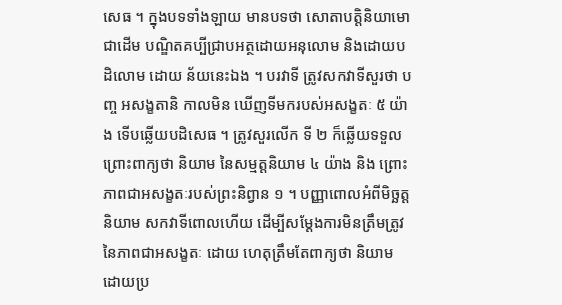សេធ ។ ក្នុងបទទាំងឡាយ មានបទថា សោតាបត្តិនិយាមោ ជាដើម បណ្ឌិតគប្បីជ្រាបអត្ថដោយអនុលោម និងដោយបដិលោម ដោយ ន័យនេះឯង ។ បរវាទី ត្រូវសកវាទីសួរថា បញ្ច អសង្ខតានិ កាលមិន ឃើញទីមករបស់អសង្ខតៈ ៥ យ៉ាង ទើបឆ្លើយបដិសេធ ។ ត្រូវសួរលើក ទី ២ ក៏ឆ្លើយទទួល ព្រោះពាក្យថា និយាម នៃសម្មត្តនិយាម ៤ យ៉ាង និង ព្រោះភាពជាអសង្ខតៈរបស់ព្រះនិព្វាន ១ ។ បញ្ញាពោលអំពីមិច្ឆត្តនិយាម សកវាទីពោលហើយ ដើម្បីសម្តែងការមិនត្រឹមត្រូវនៃភាពជាអសង្ខតៈ ដោយ ហេតុត្រឹមតែពាក្យថា និយាម ដោយប្រ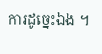ការដូច្នេះឯង ។